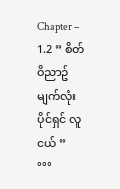Chapter – 1.2 ” စိတ်ဝိညာဥ် မျက်လုံးပိုင်ရှင် လူငယ် ”
°°°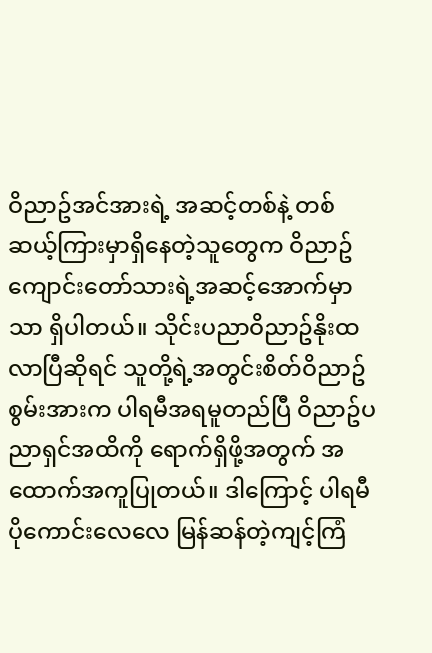ဝိညာဥ်အင်အားရဲ့ အဆင့်တစ်နဲ့ တစ်ဆယ့်ကြားမှာရှိနေတဲ့သူတွေက ဝိညာဥ်ကျောင်းတော်သားရဲ့အဆင့်အောက်မှာသာ ရှိပါတယ်။ သိုင်းပညာဝိညာဥ်နိုးထလာပြီဆိုရင် သူတို့ရဲ့အတွင်းစိတ်ဝိညာဥ်စွမ်းအားက ပါရမီအရမူတည်ပြီ ဝိညာဥ်ပညာရှင်အထိကို ရောက်ရှိဖို့အတွက် အထောက်အကူပြုတယ်။ ဒါကြောင့် ပါရမီပိုကောင်းလေလေ မြန်ဆန်တဲ့ကျင့်ကြံ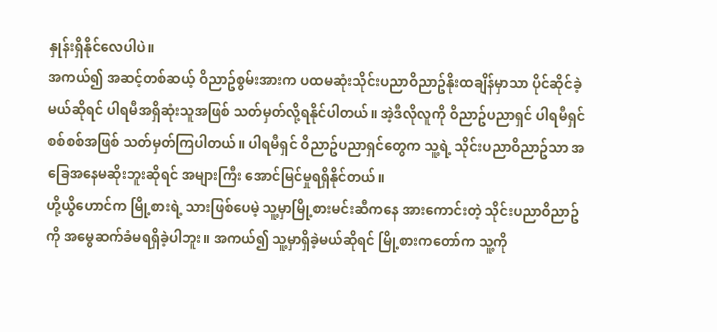နှုန်းရှိနိုင်လေပါပဲ။
အကယ်၍ အဆင့်တစ်ဆယ့် ဝိညာဥ်စွမ်းအားက ပထမဆုံးသိုင်းပညာဝိညာဥ်နိုးထချိန်မှာသာ ပိုင်ဆိုင်ခဲ့မယ်ဆိုရင် ပါရမီအရှိဆုံးသူအဖြစ် သတ်မှတ်လို့ရနိုင်ပါတယ်။ အဲ့ဒီလိုလူကို ဝိညာဥ်ပညာရှင် ပါရမီရှင်စစ်စစ်အဖြစ် သတ်မှတ်ကြပါတယ်။ ပါရမီရှင် ဝိညာဥ်ပညာရှင်တွေက သူ့ရဲ့ သိုင်းပညာဝိညာဥ်သာ အခြေအနေမဆိုးဘူးဆိုရင် အများကြီး အောင်မြင်မှုရရှိနိုင်တယ်။
ဟို့ယွိဟောင်က မြို့စားရဲ့ သားဖြစ်ပေမဲ့ သူ့မှာမြို့စားမင်းဆီကနေ အားကောင်းတဲ့ သိုင်းပညာဝိညာဥ်ကို အမွေဆက်ခံမရရှိခဲ့ပါဘူး။ အကယ်၍ သူ့မှာရှိခဲ့မယ်ဆိုရင် မြို့စားကတော်က သူ့ကို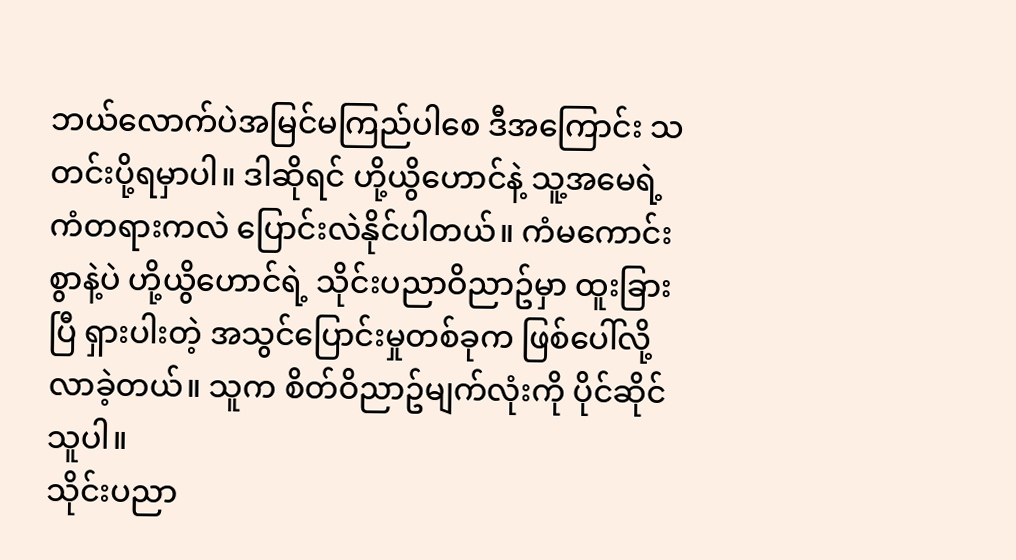ဘယ်လောက်ပဲအမြင်မကြည်ပါစေ ဒီအကြောင်း သတင်းပို့ရမှာပါ။ ဒါဆိုရင် ဟို့ယွိဟောင်နဲ့ သူ့အမေရဲ့ ကံတရားကလဲ ပြောင်းလဲနိုင်ပါတယ်။ ကံမကောင်းစွာနဲ့ပဲ ဟို့ယွိဟောင်ရဲ့ သိုင်းပညာဝိညာဥ်မှာ ထူးခြားပြီ ရှားပါးတဲ့ အသွင်ပြောင်းမှုတစ်ခုက ဖြစ်ပေါ်လို့လာခဲ့တယ်။ သူက စိတ်ဝိညာဥ်မျက်လုံးကို ပိုင်ဆိုင်သူပါ။
သိုင်းပညာ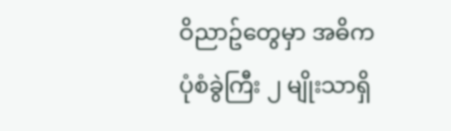ဝိညာဥ်တွေမှာ အဓိက ပုံစံခွဲကြီး ၂ မျိုးသာရှိ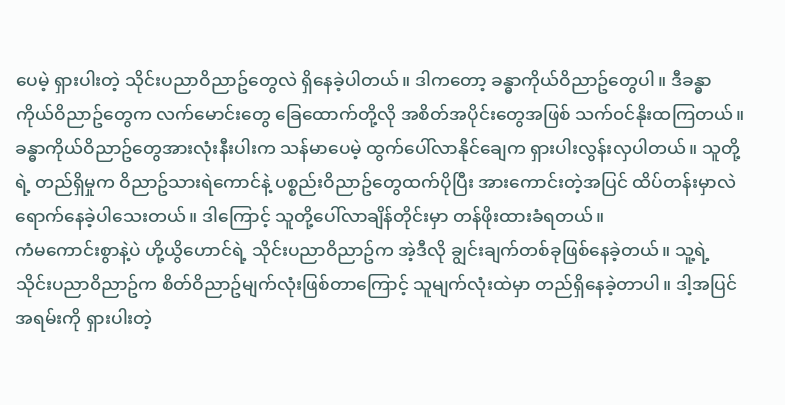ပေမဲ့ ရှားပါးတဲ့ သိုင်းပညာဝိညာဥ်တွေလဲ ရှိနေခဲ့ပါတယ်။ ဒါကတော့ ခန္ဓာကိုယ်ဝိညာဥ်တွေပါ။ ဒီခန္ဓာကိုယ်ဝိညာဥ်တွေက လက်မောင်းတွေ ခြေထောက်တို့လို အစိတ်အပိုင်းတွေအဖြစ် သက်၀င်နိုးထကြတယ်။
ခန္ဓာကိုယ်ဝိညာဥ်တွေအားလုံးနီးပါးက သန်မာပေမဲ့ ထွက်ပေါ်လာနိုင်ချေက ရှားပါးလွန်းလှပါတယ်။ သူတို့ရဲ့ တည်ရှိမှုက ဝိညာဥ်သားရဲကောင်နဲ့ ပစ္စည်းဝိညာဥ်တွေထက်ပိုပြီး အားကောင်းတဲ့အပြင် ထိပ်တန်းမှာလဲ ရောက်နေခဲ့ပါသေးတယ်။ ဒါကြောင့် သူတို့ပေါ်လာချိန်တိုင်းမှာ တန်ဖိုးထားခံရတယ်။
ကံမကောင်းစွာနဲ့ပဲ ဟို့ယွိဟောင်ရဲ့ သိုင်းပညာဝိညာဥ်က အဲ့ဒီလို ချွင်းချက်တစ်ခုဖြစ်နေခဲ့တယ်။ သူ့ရဲ့ သိုင်းပညာ၀ိညာဥ်က စိတ်ဝိညာဥ်မျက်လုံးဖြစ်တာကြောင့် သူမျက်လုံးထဲမှာ တည်ရှိနေခဲ့တာပါ။ ဒါ့အပြင် အရမ်းကို ရှားပါးတဲ့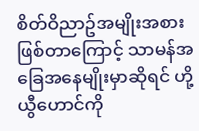စိတ်ဝိညာဥ်အမျိုးအစားဖြစ်တာကြောင့် သာမန်အခြေအနေမျိုးမှာဆိုရင် ဟို့ယွီဟောင်ကို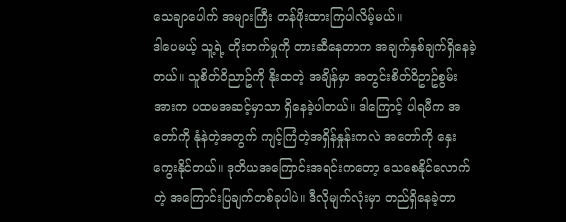သေချာပေါက် အများကြီး တန်ဖိုးထားကြပါလိမ့်မယ်။
ဒါပေမယ့် သူ့ရဲ့ တိုးတက်မှုကို တားဆီနေတာက အချက်နှစ်ချက်ရှိနေခဲ့တယ်။ သူစိတ်ဝိညာဥ်ကို နိုးထတဲ့ အချိန်မှာ အတွင်းစိတ်ဝိဥာဥ်စွမ်းအားက ပထမအဆင့်မှာသာ ရှိနေခဲ့ပါတယ်။ ဒါကြောင့် ပါရမီက အတော်ကို နုံနဲတဲ့အတွက် ကျင့်ကြံတဲ့အရှိန်နှုန်းကလဲ အတော်ကို နှေးကွေးနိုင်တယ်။ ဒုတိယအကြောင်းအရင်းကတော့ သေစေနိုင်လောက်တဲ့ အကြောင်းပြချက်တစ်ခုပါပဲ။ ဒီလိုမျက်လုံးမှာ တည်ရှိနေခဲ့တာ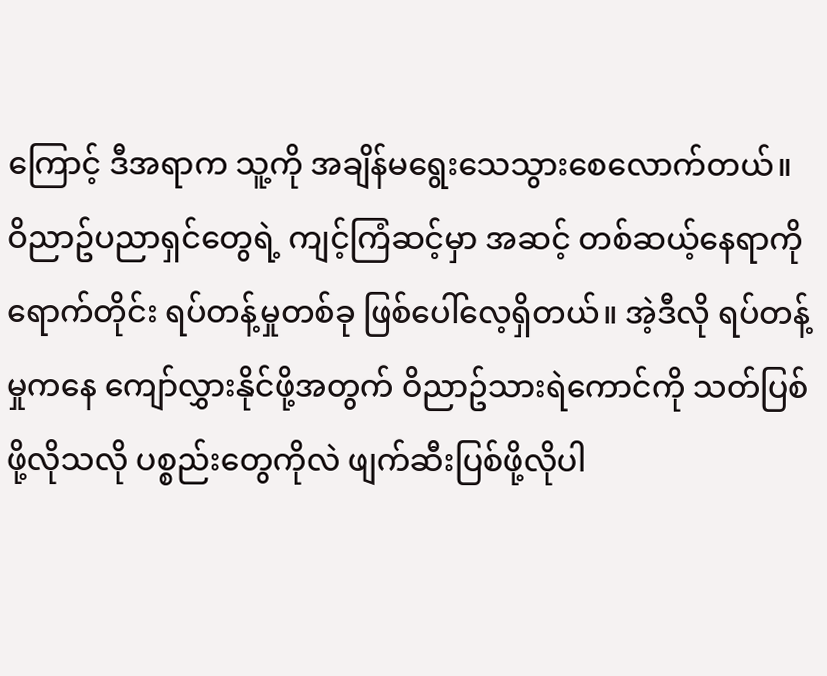ကြောင့် ဒီအရာက သူ့ကို အချိန်မရွေးသေသွားစေလောက်တယ်။
ဝိညာဥ်ပညာရှင်တွေရဲ့ ကျင့်ကြံဆင့်မှာ အဆင့် တစ်ဆယ့်နေရာကိုရောက်တိုင်း ရပ်တန့်မှုတစ်ခု ဖြစ်ပေါ်လေ့ရှိတယ်။ အဲ့ဒီလို ရပ်တန့်မှုကနေ ကျော်လွှားနိုင်ဖို့အတွက် ဝိညာဥ်သားရဲကောင်ကို သတ်ပြစ်ဖို့လိုသလို ပစ္စည်းတွေကိုလဲ ဖျက်ဆီးပြစ်ဖို့လိုပါ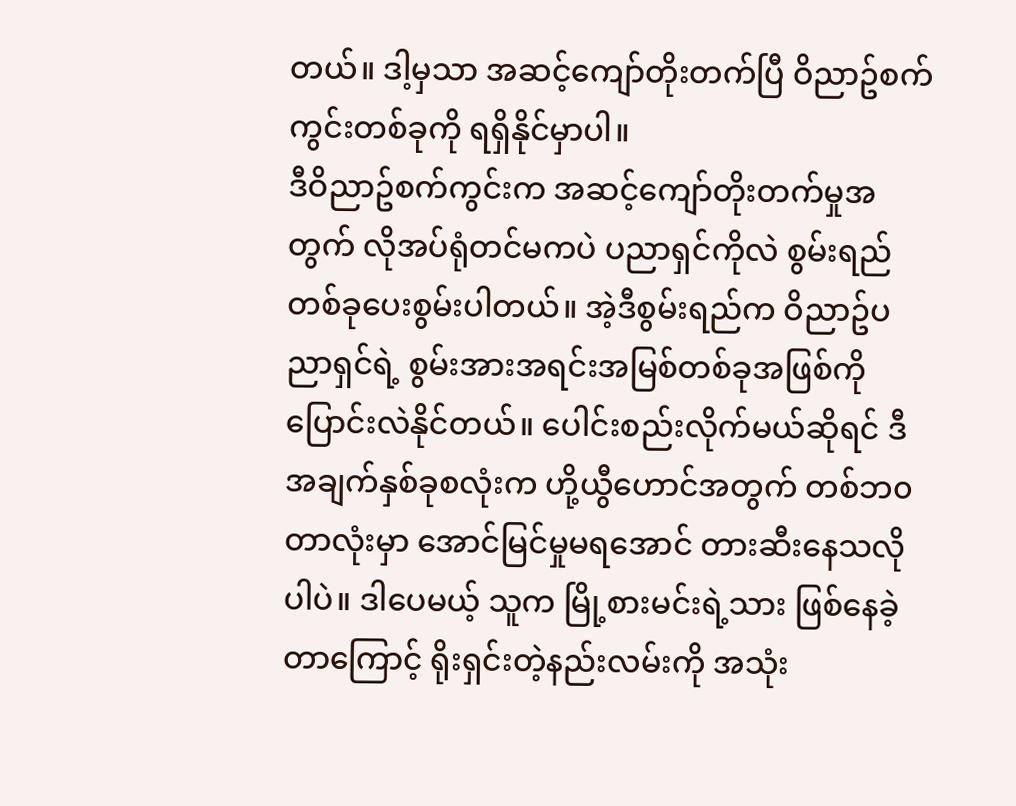တယ်။ ဒါ့မှသာ အဆင့်ကျော်တိုးတက်ပြီ ဝိညာဥ်စက်ကွင်းတစ်ခုကို ရရှိနိုင်မှာပါ။
ဒီဝိညာဥ်စက်ကွင်းက အဆင့်ကျော်တိုးတက်မှုအတွက် လိုအပ်ရုံတင်မကပဲ ပညာရှင်ကိုလဲ စွမ်းရည်တစ်ခုပေးစွမ်းပါတယ်။ အဲ့ဒီစွမ်းရည်က ဝိညာဥ်ပညာရှင်ရဲ့ စွမ်းအားအရင်းအမြစ်တစ်ခုအဖြစ်ကို ပြောင်းလဲနိုင်တယ်။ ပေါင်းစည်းလိုက်မယ်ဆိုရင် ဒီအချက်နှစ်ခုစလုံးက ဟို့ယွီဟောင်အတွက် တစ်ဘ၀တာလုံးမှာ အောင်မြင်မှုမရအောင် တားဆီးနေသလိုပါပဲ။ ဒါပေမယ့် သူက မြို့စားမင်းရဲ့သား ဖြစ်နေခဲ့တာကြောင့် ရိုးရှင်းတဲ့နည်းလမ်းကို အသုံး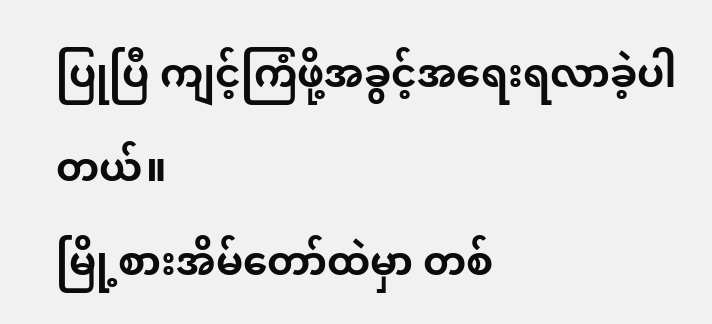ပြုပြီ ကျင့်ကြံဖို့အခွင့်အရေးရလာခဲ့ပါတယ်။
မြို့စားအိမ်တော်ထဲမှာ တစ်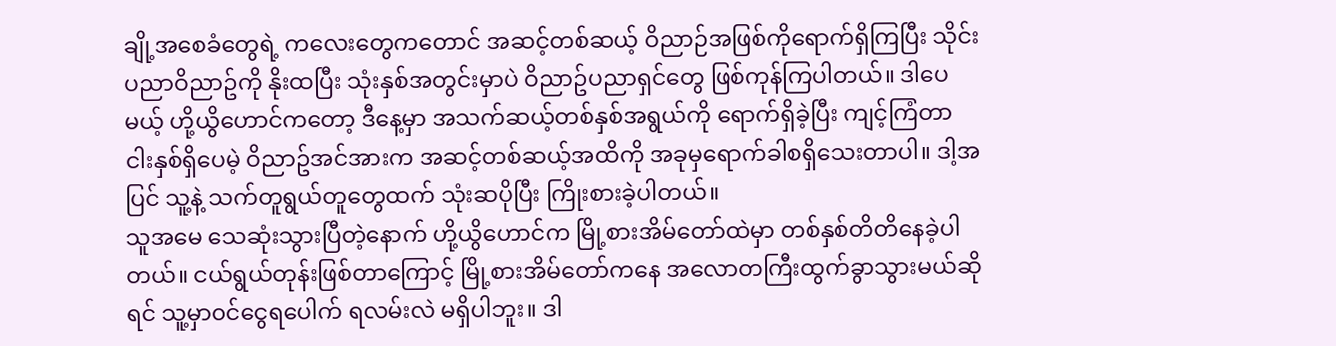ချို့အစေခံတွေရဲ့ ကလေးတွေကတောင် အဆင့်တစ်ဆယ့် ဝိညာဉ်အဖြစ်ကိုရောက်ရှိကြပြီး သိုင်းပညာဝိညာဥ်ကို နိုးထပြီး သုံးနှစ်အတွင်းမှာပဲ ဝိညာဥ်ပညာရှင်တွေ ဖြစ်ကုန်ကြပါတယ်။ ဒါပေမယ့် ဟို့ယွိဟောင်ကတော့ ဒီနေ့မှာ အသက်ဆယ့်တစ်နှစ်အရွယ်ကို ရောက်ရှိခဲ့ပြီး ကျင့်ကြံတာ ငါးနှစ်ရှိပေမဲ့ ဝိညာဥ်အင်အားက အဆင့်တစ်ဆယ့်အထိကို အခုမှရောက်ခါစရှိသေးတာပါ။ ဒါ့အပြင် သူ့နဲ့ သက်တူရွယ်တူတွေထက် သုံးဆပိုပြီး ကြိုးစားခဲ့ပါတယ်။
သူအမေ သေဆုံးသွားပြီတဲ့နောက် ဟို့ယွိဟောင်က မြို့စားအိမ်တော်ထဲမှာ တစ်နှစ်တိတိနေခဲ့ပါတယ်။ ငယ်ရွယ်တုန်းဖြစ်တာကြောင့် မြို့စားအိမ်တော်ကနေ အလောတကြီးထွက်ခွာသွားမယ်ဆိုရင် သူ့မှာ၀င်ငွေရပေါက် ရလမ်းလဲ မရှိပါဘူး။ ဒါ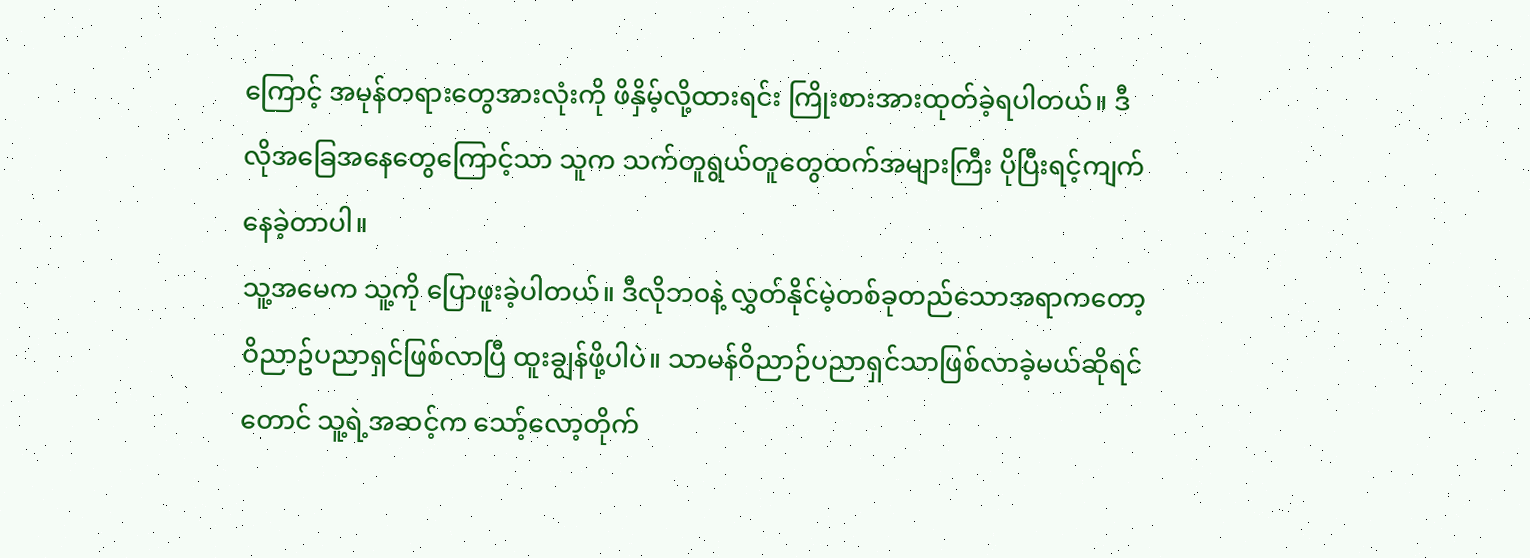ကြောင့် အမုန်တရားတွေအားလုံးကို ဖိနှိမ့်လို့ထားရင်း ကြိုးစားအားထုတ်ခဲ့ရပါတယ်။ ဒီလိုအခြေအနေတွေကြောင့်သာ သူက သက်တူရွယ်တူတွေထက်အများကြီး ပိုပြီးရင့်ကျက်နေခဲ့တာပါ။
သူ့အမေက သူ့ကို ပြောဖူးခဲ့ပါတယ်။ ဒီလိုဘ၀နဲ့ လွှတ်နိုင်မဲ့တစ်ခုတည်သောအရာကတော့ ဝိညာဥ်ပညာရှင်ဖြစ်လာပြီ ထူးချွန်ဖို့ပါပဲ။ သာမန်ဝိညာဉ်ပညာရှင်သာဖြစ်လာခဲ့မယ်ဆိုရင်တောင် သူ့ရဲ့အဆင့်က သော့်လော့တိုက်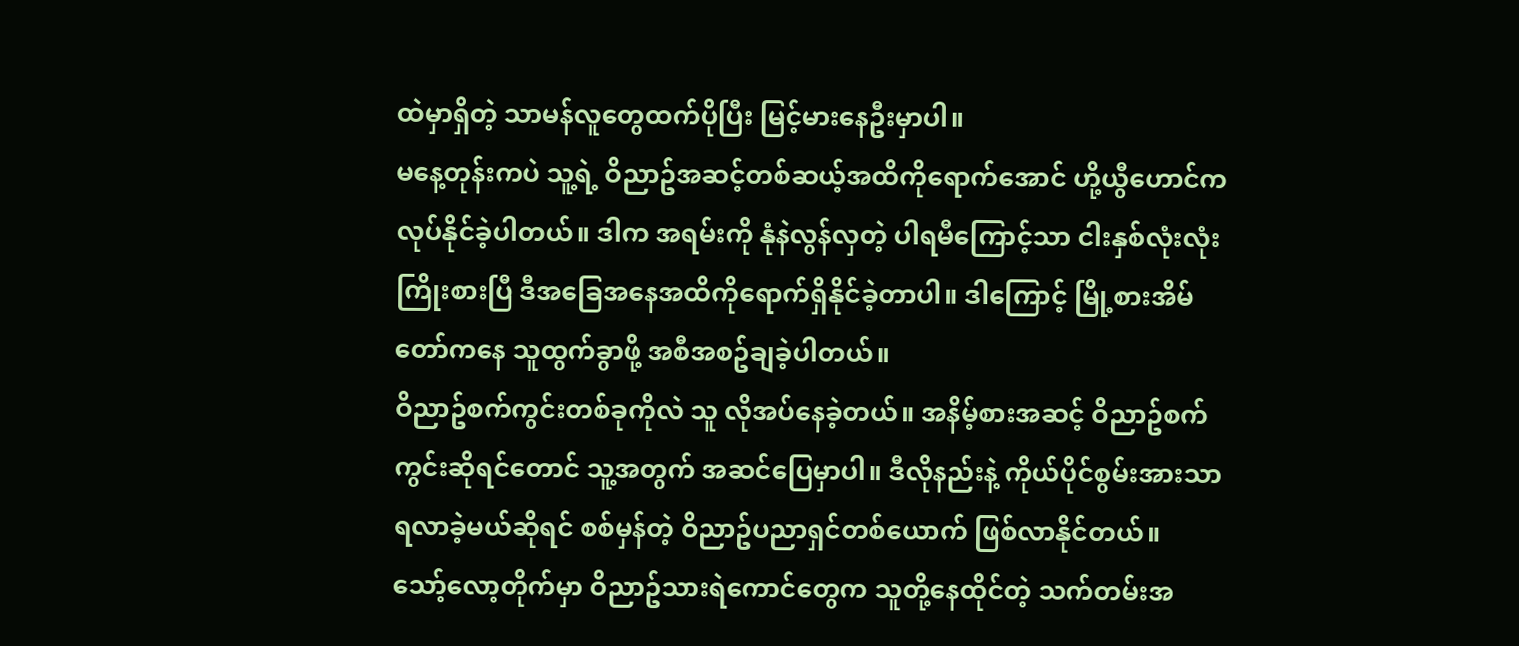ထဲမှာရှိတဲ့ သာမန်လူတွေထက်ပိုပြီး မြင့်မားနေဦးမှာပါ။
မနေ့တုန်းကပဲ သူ့ရဲ့ ဝိညာဥ်အဆင့်တစ်ဆယ့်အထိကိုရောက်အောင် ဟို့ယွီဟောင်က လုပ်နိုင်ခဲ့ပါတယ်။ ဒါက အရမ်းကို နုံနဲလွန်လှတဲ့ ပါရမီကြောင့်သာ ငါးနှစ်လုံးလုံးကြိုးစားပြီ ဒီအခြေအနေအထိကိုရောက်ရှိနိုင်ခဲ့တာပါ။ ဒါကြောင့် မြို့စားအိမ်တော်ကနေ သူထွက်ခွာဖို့ အစီအစဥ်ချခဲ့ပါတယ်။
ဝိညာဥ်စက်ကွင်းတစ်ခုကိုလဲ သူ လိုအပ်နေခဲ့တယ်။ အနိမ့်စားအဆင့် ဝိညာဥ်စက်ကွင်းဆိုရင်တောင် သူ့အတွက် အဆင်ပြေမှာပါ။ ဒီလိုနည်းနဲ့ ကိုယ်ပိုင်စွမ်းအားသာ ရလာခဲ့မယ်ဆိုရင် စစ်မှန်တဲ့ ဝိညာဥ်ပညာရှင်တစ်ယောက် ဖြစ်လာနိုင်တယ်။
သော့်လော့တိုက်မှာ ဝိညာဥ်သားရဲကောင်တွေက သူတို့နေထိုင်တဲ့ သက်တမ်းအ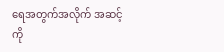ရေအတွက်အလိုက် အဆင့်ကို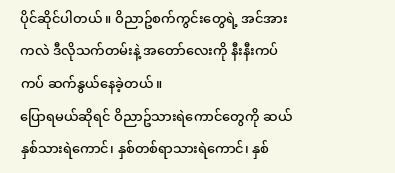ပိုင်ဆိုင်ပါတယ်။ ဝိညာဥ်စက်ကွင်းတွေရဲ့ အင်အားကလဲ ဒီလိုသက်တမ်းနဲ့ အတော်လေးကို နီးနီးကပ်ကပ် ဆက်နွယ်နေခဲ့တယ်။
ပြောရမယ်ဆိုရင် ဝိညာဥ်သားရဲကောင်တွေကို ဆယ်နှစ်သားရဲကောင်၊ နှစ်တစ်ရာသားရဲကောင်၊ နှစ်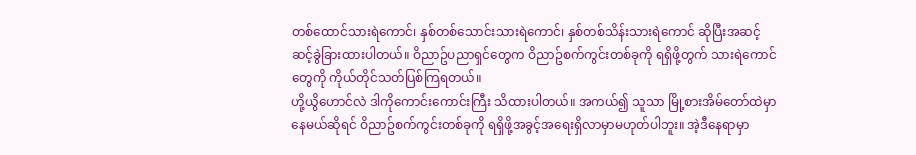တစ်ထောင်သားရဲကောင်၊ နှစ်တစ်သောင်းသားရဲကောင်၊ နှစ်တစ်သိန်းသားရဲကောင် ဆိုပြီးအဆင့်ဆင့်ခွဲခြားထားပါတယ်။ ဝိညာဥ်ပညာရှင်တွေက ဝိညာဥ်စက်ကွင်းတစ်ခုကို ရရှိဖို့တွက် သားရဲကောင်တွေကို ကိုယ်တိုင်သတ်ပြစ်ကြရတယ်။
ဟို့ယွိဟောင်လဲ ဒါကိုကောင်းကောင်းကြီး သိထားပါတယ်။ အကယ်၍ သူသာ မြို့စားအိမ်တော်ထဲမှာနေမယ်ဆိုရင် ဝိညာဥ်စက်ကွင်းတစ်ခုကို ရရှိဖို့အခွင့်အရေးရှိလာမှာမဟုတ်ပါဘူး။ အဲ့ဒီနေရာမှာ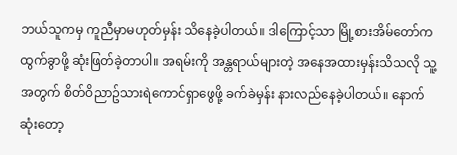ဘယ်သူကမှ ကူညီမှာမဟုတ်မှန်း သိနေခဲ့ပါတယ်။ ဒါကြောင့်သာ မြို့စားအိမ်တော်က ထွက်ခွာဖို့ ဆုံးဖြတ်ခဲ့တာပါ။ အရမ်းကို အန္တရာယ်များတဲ့ အနေအထားမှန်းသိသလို သူ့အတွက် စိတ်ဝိညာဥ်သားရဲကောင်ရှာဖွေဖို့ ခက်ခဲမှန်း နားလည်နေခဲ့ပါတယ်။ နောက်ဆုံးတော့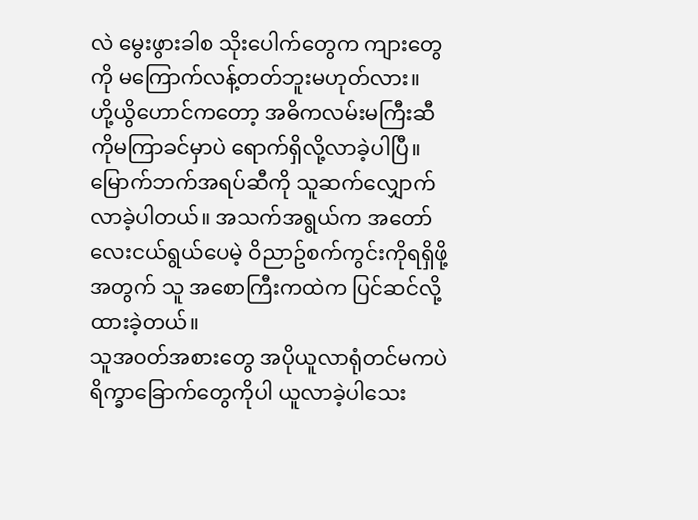လဲ မွေးဖွားခါစ သိုးပေါက်တွေက ကျားတွေကို မကြောက်လန့်တတ်ဘူးမဟုတ်လား။
ဟို့ယွိဟောင်ကတော့ အဓိကလမ်းမကြီးဆီကိုမကြာခင်မှာပဲ ရောက်ရှိလို့လာခဲ့ပါပြီ။ မြောက်ဘက်အရပ်ဆီကို သူဆက်လျှောက်လာခဲ့ပါတယ်။ အသက်အရွယ်က အတော်လေးငယ်ရွယ်ပေမဲ့ ဝိညာဥ်စက်ကွင်းကိုရရှိဖို့အတွက် သူ အစောကြီးကထဲက ပြင်ဆင်လို့ထားခဲ့တယ်။
သူအ၀တ်အစားတွေ အပိုယူလာရုံတင်မကပဲ ရိက္ခာခြောက်တွေကိုပါ ယူလာခဲ့ပါသေး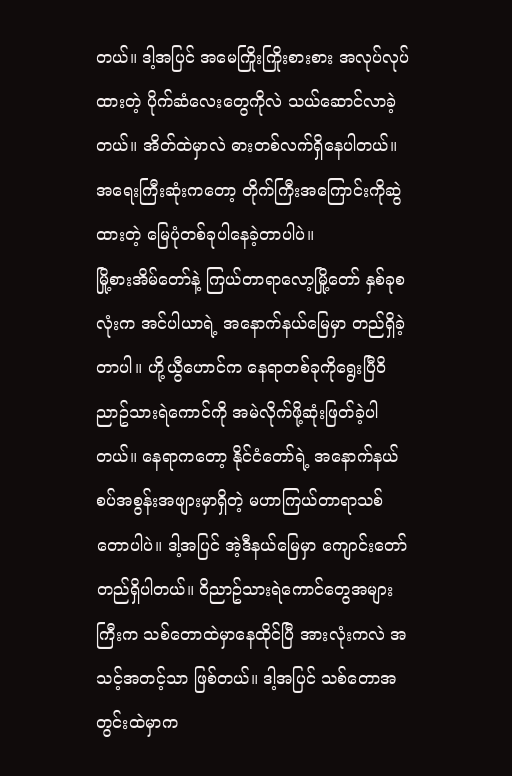တယ်။ ဒါ့အပြင် အမေကြိုးကြိုးစားစား အလုပ်လုပ်ထားတဲ့ ပိုက်ဆံလေးတွေကိုလဲ သယ်ဆောင်လာခဲ့တယ်။ အိတ်ထဲမှာလဲ ဓားတစ်လက်ရှိနေပါတယ်။ အရေးကြီးဆုံးကတော့ တိုက်ကြီးအကြောင်းကိုဆွဲထားတဲ့ မြေပုံတစ်ခုပါနေခဲ့တာပါပဲ။
မြို့စားအိမ်တော်နဲ့ ကြယ်တာရာလော့မြို့တော် နှစ်ခုစလုံးက အင်ပါယာရဲ့ အနောက်နယ်မြေမှာ တည်ရှိခဲ့တာပါ။ ဟို့ယွီဟောင်က နေရာတစ်ခုကိုရွေးပြီဝိညာဥ်သားရဲကောင်ကို အမဲလိုက်ဖို့ဆုံးဖြတ်ခဲ့ပါတယ်။ နေရာကတော့ နိုင်ငံတော်ရဲ့ အနောက်နယ်စပ်အစွန်းအဖျားမှာရှိတဲ့ မဟာကြယ်တာရာသစ်တောပါပဲ။ ဒါ့အပြင် အဲ့ဒီနယ်မြေမှာ ကျောင်းတော်တည်ရှိပါတယ်။ ဝိညာဥ်သားရဲကောင်တွေအများကြီးက သစ်တောထဲမှာနေထိုင်ပြီ အားလုံးကလဲ အသင့်အတင့်သာ ဖြစ်တယ်။ ဒါ့အပြင် သစ်တောအတွင်းထဲမှာက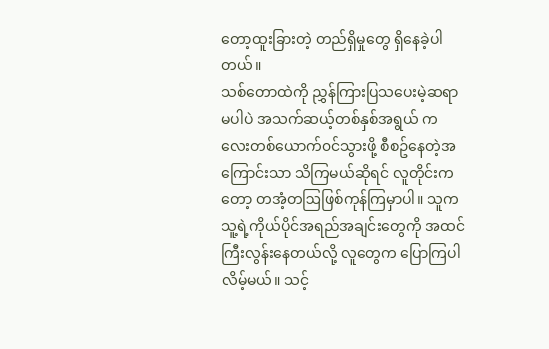တော့ထူးခြားတဲ့ တည်ရှိမှုတွေ ရှိနေခဲ့ပါတယ်။
သစ်တောထဲကို ညွှန်ကြားပြသပေးမဲ့ဆရာ မပါပဲ အသက်ဆယ့်တစ်နှစ်အရွယ် ကလေးတစ်ယောက်၀င်သွားဖို့ စီစဥ်နေတဲ့အကြောင်းသာ သိကြမယ်ဆိုရင် လူတိုင်းကတော့ တအံ့တဩဖြစ်ကုန်ကြမှာပါ။ သူက သူ့ရဲ့ကိုယ်ပိုင်အရည်အချင်းတွေကို အထင်ကြီးလွန်းနေတယ်လို့ လူတွေက ပြောကြပါလိမ့်မယ်။ သင့်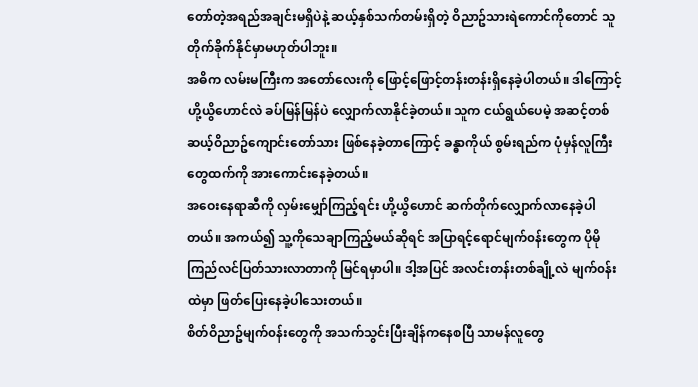တော်တဲ့အရည်အချင်းမရှိပဲနဲ့ ဆယ့်နှစ်သက်တမ်းရှိတဲ့ ဝိညာဥ်သားရဲကောင်ကိုတောင် သူ တိုက်ခိုက်နိုင်မှာမဟုတ်ပါဘူး။
အဓိက လမ်းမကြီးက အတော်လေးကို ဖြောင့်ဖြောင့်တန်းတန်းရှိနေခဲ့ပါတယ်။ ဒါကြောင့် ဟို့ယွိဟောင်လဲ ခပ်မြန်မြန်ပဲ လျှောက်လာနိုင်ခဲ့တယ်။ သူက ငယ်ရွယ်ပေမဲ့ အဆင့်တစ်ဆယ့်ဝိညာဥ်ကျောင်းတော်သား ဖြစ်နေခဲ့တာကြောင့် ခန္ဓာကိုယ် စွမ်းရည်က ပုံမှန်လူကြီးတွေထက်ကို အားကောင်းနေခဲ့တယ်။
အဝေးနေရာဆီကို လှမ်းမျှော်ကြည့်ရင်း ဟို့ယွိဟောင် ဆက်တိုက်လျှောက်လာနေခဲ့ပါတယ်။ အကယ်၍ သူ့ကိုသေချာကြည့်မယ်ဆိုရင် အပြာရင့်ရောင်မျက်၀န်းတွေက ပိုမို ကြည်လင်ပြတ်သားလာတာကို မြင်ရမှာပါ။ ဒါ့အပြင် အလင်းတန်းတစ်ချို့လဲ မျက်၀န်းထဲမှာ ဖြတ်ပြေးနေခဲ့ပါသေးတယ်။
စိတ်ဝိညာဥ်မျက်၀န်းတွေကို အသက်သွင်းပြီးချိန်ကနေစပြီ သာမန်လူတွေ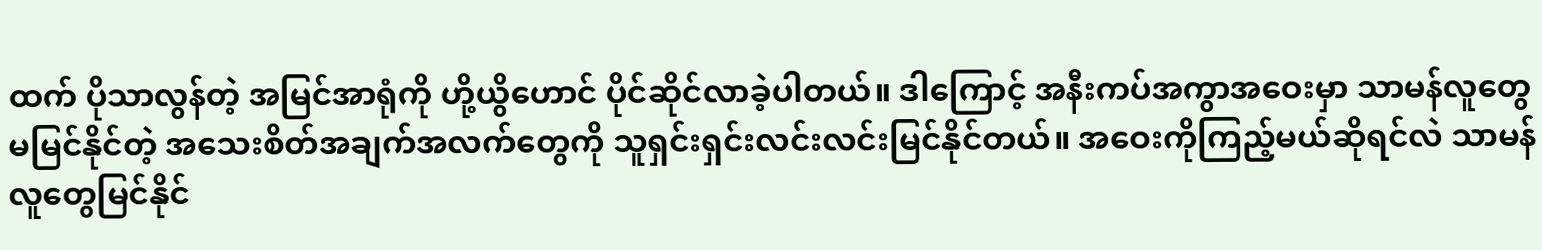ထက် ပိုသာလွန်တဲ့ အမြင်အာရုံကို ဟို့ယွိဟောင် ပိုင်ဆိုင်လာခဲ့ပါတယ်။ ဒါကြောင့် အနီးကပ်အကွာအဝေးမှာ သာမန်လူတွေမမြင်နိုင်တဲ့ အသေးစိတ်အချက်အလက်တွေကို သူရှင်းရှင်းလင်းလင်းမြင်နိုင်တယ်။ အဝေးကိုကြည့်မယ်ဆိုရင်လဲ သာမန်လူတွေမြင်နိုင်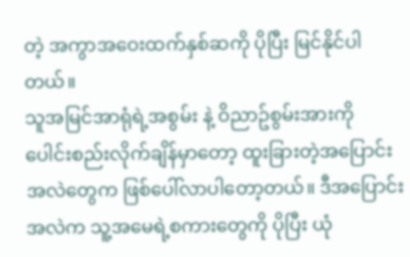တဲ့ အကွာအဝေးထက်နှစ်ဆကို ပိုပြီး မြင်နိုင်ပါတယ်။
သူအမြင်အာရုံရဲ့အစွမ်း နဲ့ ဝိညာဥ်စွမ်းအားကို ပေါင်းစည်းလိုက်ချိန်မှာတော့ ထူးခြားတဲ့အပြောင်းအလဲတွေက ဖြစ်ပေါ်လာပါတော့တယ်။ ဒီအပြောင်းအလဲက သူ့အမေရဲ့စကားတွေကို ပိုပြီး ယုံ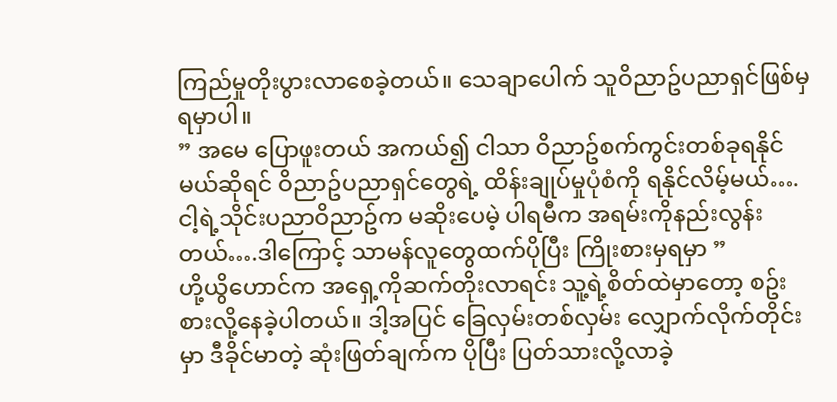ကြည်မှုတိုးပွားလာစေခဲ့တယ်။ သေချာပေါက် သူဝိညာဥ်ပညာရှင်ဖြစ်မှရမှာပါ။
” အမေ ပြောဖူးတယ် အကယ်၍ ငါသာ ဝိညာဥ်စက်ကွင်းတစ်ခုရနိုင်မယ်ဆိုရင် ဝိညာဥ်ပညာရှင်တွေရဲ့ ထိန်းချုပ်မှုပုံစံကို ရနိုင်လိမ့်မယ်….ငါ့ရဲ့သိုင်းပညာဝိညာဥ်က မဆိုးပေမဲ့ ပါရမီက အရမ်းကိုနည်းလွန်းတယ်….ဒါကြောင့် သာမန်လူတွေထက်ပိုပြီး ကြိုးစားမှရမှာ ”
ဟို့ယွိဟောင်က အရှေ့ကိုဆက်တိုးလာရင်း သူ့ရဲ့စိတ်ထဲမှာတော့ စဥ်းစားလို့နေခဲ့ပါတယ်။ ဒါ့အပြင် ခြေလှမ်းတစ်လှမ်း လျှောက်လိုက်တိုင်းမှာ ဒီခိုင်မာတဲ့ ဆုံးဖြတ်ချက်က ပိုပြီး ပြတ်သားလို့လာခဲ့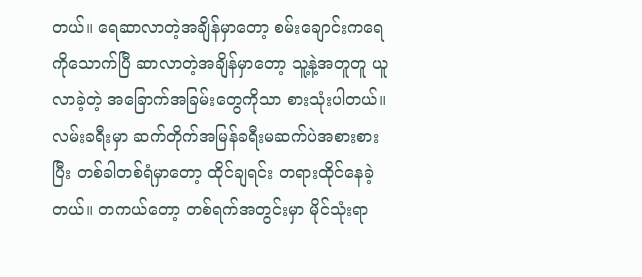တယ်။ ရေဆာလာတဲ့အချိန်မှာတော့ စမ်းချောင်းကရေကိုသောက်ပြီ ဆာလာတဲ့အချိန်မှာတော့ သူ့နဲ့အတူတူ ယူလာခဲ့တဲ့ အခြောက်အခြမ်းတွေကိုသာ စားသုံးပါတယ်။ လမ်းခရီးမှာ ဆက်တိုက်အမြန်ခရီးမဆက်ပဲအစားစား ပြီး တစ်ခါတစ်ရံမှာတော့ ထိုင်ချရင်း တရားထိုင်နေခဲ့တယ်။ တကယ်တော့ တစ်ရက်အတွင်းမှာ မိုင်သုံးရာ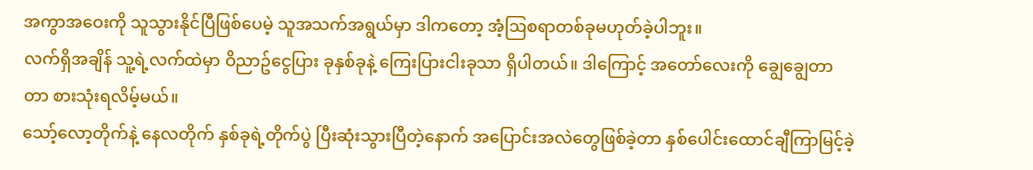အကွာအဝေးကို သူသွားနိုင်ပြီဖြစ်ပေမဲ့ သူအသက်အရွယ်မှာ ဒါကတော့ အံ့ဩစရာတစ်ခုမဟုတ်ခဲ့ပါဘူး။
လက်ရှိအချိန် သူ့ရဲ့လက်ထဲမှာ ဝိညာဥ်ငွေပြား ခုနှစ်ခုနဲ့ ကြေးပြားငါးခုသာ ရှိပါတယ်။ ဒါကြောင့် အတော်လေးကို ချွေချွေတာတာ စားသုံးရလိမ့်မယ်။
သော့်လော့တိုက်နဲ့ နေလတိုက် နှစ်ခုရဲ့တိုက်ပွဲ ပြီးဆုံးသွားပြီတဲ့နောက် အပြောင်းအလဲတွေဖြစ်ခဲ့တာ နှစ်ပေါင်းထောင်ချီကြာမြင့်ခဲ့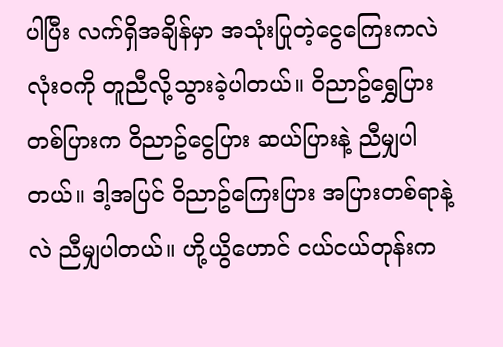ပါပြီး လက်ရှိအချိန်မှာ အသုံးပြုတဲ့ငွေကြေးကလဲ လုံး၀ကို တူညီလို့သွားခဲ့ပါတယ်။ ဝိညာဥ်ရွှေပြားတစ်ပြားက ဝိညာဥ်ငွေပြား ဆယ်ပြားနဲ့ ညီမျှပါတယ်။ ဒါ့အပြင် ဝိညာဥ်ကြေးပြား အပြားတစ်ရာနဲ့လဲ ညီမျှပါတယ်။ ဟို့ယွိဟောင် ငယ်ငယ်တုန်းက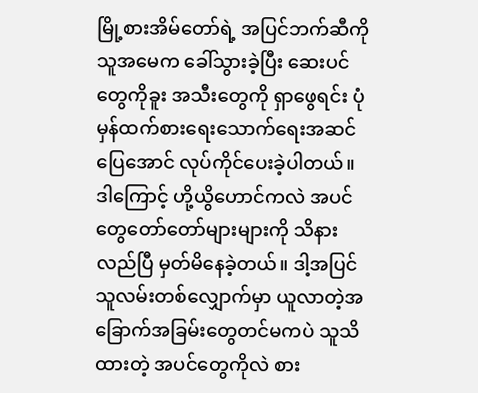မြို့စားအိမ်တော်ရဲ့ အပြင်ဘက်ဆီကို သူအမေက ခေါ်သွားခဲ့ပြီး ဆေးပင်တွေကိုခူး အသီးတွေကို ရှာဖွေရင်း ပုံမှန်ထက်စားရေးသောက်ရေးအဆင်ပြေအောင် လုပ်ကိုင်ပေးခဲ့ပါတယ်။ ဒါကြောင့် ဟို့ယွိဟောင်ကလဲ အပင်တွေတော်တော်များများကို သိနားလည်ပြီ မှတ်မိနေခဲ့တယ်။ ဒါ့အပြင် သူလမ်းတစ်လျှောက်မှာ ယူလာတဲ့အခြောက်အခြမ်းတွေတင်မကပဲ သူသိထားတဲ့ အပင်တွေကိုလဲ စား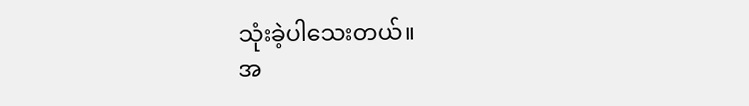သုံးခဲ့ပါသေးတယ်။
အ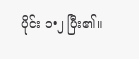ပိုင်း ၁•၂ ပြီး၏။